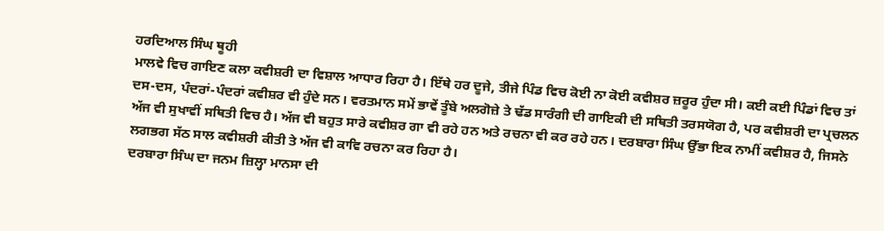ਹਰਦਿਆਲ ਸਿੰਘ ਥੂਹੀ
ਮਾਲਵੇ ਵਿਚ ਗਾਇਣ ਕਲਾ ਕਵੀਸ਼ਰੀ ਦਾ ਵਿਸ਼ਾਲ ਆਧਾਰ ਰਿਹਾ ਹੈ। ਇੱਥੇ ਹਰ ਦੂਜੇ, ਤੀਜੇ ਪਿੰਡ ਵਿਚ ਕੋਈ ਨਾ ਕੋਈ ਕਵੀਸ਼ਰ ਜ਼ਰੂਰ ਹੁੰਦਾ ਸੀ। ਕਈ ਕਈ ਪਿੰਡਾਂ ਵਿਚ ਤਾਂ ਦਸ-ਦਸ, ਪੰਦਰਾਂ-ਪੰਦਰਾਂ ਕਵੀਸ਼ਰ ਵੀ ਹੁੰਦੇ ਸਨ। ਵਰਤਮਾਨ ਸਮੇਂ ਭਾਵੇਂ ਤੂੰਬੇ ਅਲਗੋਜ਼ੇ ਤੇ ਢੱਡ ਸਾਰੰਗੀ ਦੀ ਗਾਇਕੀ ਦੀ ਸਥਿਤੀ ਤਰਸਯੋਗ ਹੈ, ਪਰ ਕਵੀਸ਼ਰੀ ਦਾ ਪ੍ਰਚਲਨ ਅੱਜ ਵੀ ਸੁਖਾਵੀਂ ਸਥਿਤੀ ਵਿਚ ਹੈ। ਅੱਜ ਵੀ ਬਹੁਤ ਸਾਰੇ ਕਵੀਸ਼ਰ ਗਾ ਵੀ ਰਹੇ ਹਨ ਅਤੇ ਰਚਨਾ ਵੀ ਕਰ ਰਹੇ ਹਨ। ਦਰਬਾਰਾ ਸਿੰਘ ਉੱਭਾ ਇਕ ਨਾਮੀਂ ਕਵੀਸ਼ਰ ਹੈ, ਜਿਸਨੇ ਲਗਭਗ ਸੱਠ ਸਾਲ ਕਵੀਸ਼ਰੀ ਕੀਤੀ ਤੇ ਅੱਜ ਵੀ ਕਾਵਿ ਰਚਨਾ ਕਰ ਰਿਹਾ ਹੈ।
ਦਰਬਾਰਾ ਸਿੰਘ ਦਾ ਜਨਮ ਜ਼ਿਲ੍ਹਾ ਮਾਨਸਾ ਦੀ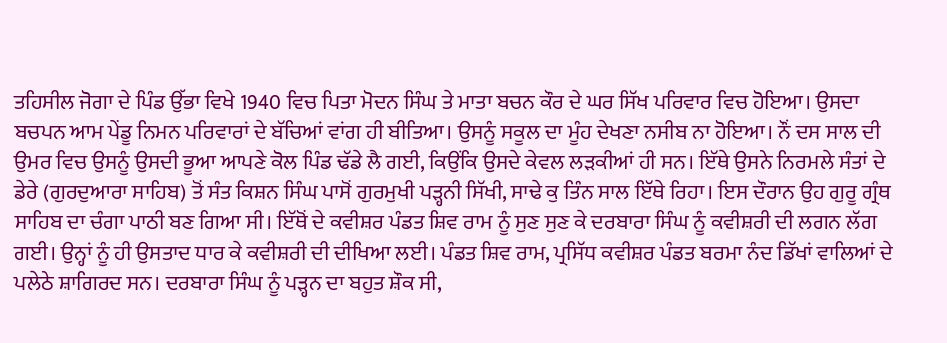ਤਹਿਸੀਲ ਜੋਗਾ ਦੇ ਪਿੰਡ ਉੱਭਾ ਵਿਖੇ 1940 ਵਿਚ ਪਿਤਾ ਮੋਦਨ ਸਿੰਘ ਤੇ ਮਾਤਾ ਬਚਨ ਕੌਰ ਦੇ ਘਰ ਸਿੱਖ ਪਰਿਵਾਰ ਵਿਚ ਹੋਇਆ। ਉਸਦਾ ਬਚਪਨ ਆਮ ਪੇਂਡੂ ਨਿਮਨ ਪਰਿਵਾਰਾਂ ਦੇ ਬੱਚਿਆਂ ਵਾਂਗ ਹੀ ਬੀਤਿਆ। ਉਸਨੂੰ ਸਕੂਲ ਦਾ ਮੂੰਹ ਦੇਖਣਾ ਨਸੀਬ ਨਾ ਹੋਇਆ। ਨੌਂ ਦਸ ਸਾਲ ਦੀ ਉਮਰ ਵਿਚ ਉਸਨੂੰ ਉਸਦੀ ਭੂਆ ਆਪਣੇ ਕੋਲ ਪਿੰਡ ਢੱਡੇ ਲੈ ਗਈ, ਕਿਉਂਕਿ ਉਸਦੇ ਕੇਵਲ ਲੜਕੀਆਂ ਹੀ ਸਨ। ਇੱਥੇ ਉਸਨੇ ਨਿਰਮਲੇ ਸੰਤਾਂ ਦੇ ਡੇਰੇ (ਗੁਰਦੁਆਰਾ ਸਾਹਿਬ) ਤੋਂ ਸੰਤ ਕਿਸ਼ਨ ਸਿੰਘ ਪਾਸੋਂ ਗੁਰਮੁਖੀ ਪੜ੍ਹਨੀ ਸਿੱਖੀ, ਸਾਢੇ ਕੁ ਤਿੰਨ ਸਾਲ ਇੱਥੇ ਰਿਹਾ। ਇਸ ਦੌਰਾਨ ਉਹ ਗੁਰੂ ਗ੍ਰੰਥ ਸਾਹਿਬ ਦਾ ਚੰਗਾ ਪਾਠੀ ਬਣ ਗਿਆ ਸੀ। ਇੱਥੋਂ ਦੇ ਕਵੀਸ਼ਰ ਪੰਡਤ ਸ਼ਿਵ ਰਾਮ ਨੂੰ ਸੁਣ ਸੁਣ ਕੇ ਦਰਬਾਰਾ ਸਿੰਘ ਨੂੰ ਕਵੀਸ਼ਰੀ ਦੀ ਲਗਨ ਲੱਗ ਗਈ। ਉਨ੍ਹਾਂ ਨੂੰ ਹੀ ਉਸਤਾਦ ਧਾਰ ਕੇ ਕਵੀਸ਼ਰੀ ਦੀ ਦੀਖਿਆ ਲਈ। ਪੰਡਤ ਸ਼ਿਵ ਰਾਮ, ਪ੍ਰਸਿੱਧ ਕਵੀਸ਼ਰ ਪੰਡਤ ਬਰਮਾ ਨੰਦ ਡਿੱਖਾਂ ਵਾਲਿਆਂ ਦੇ ਪਲੇਠੇ ਸ਼ਾਗਿਰਦ ਸਨ। ਦਰਬਾਰਾ ਸਿੰਘ ਨੂੰ ਪੜ੍ਹਨ ਦਾ ਬਹੁਤ ਸ਼ੌਕ ਸੀ,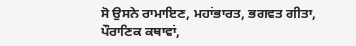ਸੋ ਉਸਨੇ ਰਾਮਾਇਣ, ਮਹਾਂਭਾਰਤ, ਭਗਵਤ ਗੀਤਾ, ਪੌਰਾਣਿਕ ਕਥਾਵਾਂ,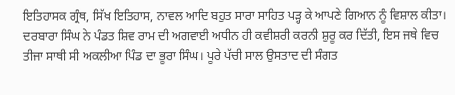ਇਤਿਹਾਸਕ ਗ੍ਰੰਥ, ਸਿੱਖ ਇਤਿਹਾਸ, ਨਾਵਲ ਆਦਿ ਬਹੁਤ ਸਾਰਾ ਸਾਹਿਤ ਪੜ੍ਹ ਕੇ ਆਪਣੇ ਗਿਆਨ ਨੂੰ ਵਿਸ਼ਾਲ ਕੀਤਾ।
ਦਰਬਾਰਾ ਸਿੰਘ ਨੇ ਪੰਡਤ ਸ਼ਿਵ ਰਾਮ ਦੀ ਅਗਵਾਈ ਅਧੀਨ ਹੀ ਕਵੀਸ਼ਰੀ ਕਰਨੀ ਸ਼ੁਰੂ ਕਰ ਦਿੱਤੀ, ਇਸ ਜਥੇ ਵਿਚ ਤੀਜਾ ਸਾਥੀ ਸੀ ਅਕਲੀਆ ਪਿੰਡ ਦਾ ਭੂਰਾ ਸਿੰਘ। ਪੂਰੇ ਪੱਚੀ ਸਾਲ ਉਸਤਾਦ ਦੀ ਸੰਗਤ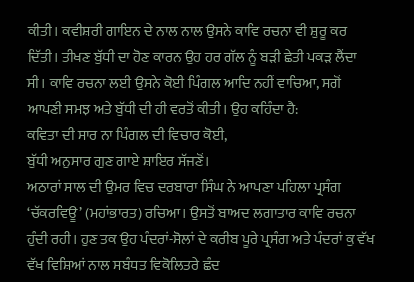ਕੀਤੀ। ਕਵੀਸ਼ਰੀ ਗਾਇਨ ਦੇ ਨਾਲ ਨਾਲ ਉਸਨੇ ਕਾਵਿ ਰਚਨਾ ਵੀ ਸ਼ੁਰੂ ਕਰ ਦਿੱਤੀ। ਤੀਖਣ ਬੁੱਧੀ ਦਾ ਹੋਣ ਕਾਰਨ ਉਹ ਹਰ ਗੱਲ ਨੂੰ ਬੜੀ ਛੇਤੀ ਪਕੜ ਲੈਂਦਾ ਸੀ। ਕਾਵਿ ਰਚਨਾ ਲਈ ਉਸਨੇ ਕੋਈ ਪਿੰਗਲ ਆਦਿ ਨਹੀਂ ਵਾਚਿਆ, ਸਗੋਂ ਆਪਣੀ ਸਮਝ ਅਤੇ ਬੁੱਧੀ ਦੀ ਹੀ ਵਰਤੋਂ ਕੀਤੀ। ਉਹ ਕਹਿੰਦਾ ਹੈ:
ਕਵਿਤਾ ਦੀ ਸਾਰ ਨਾ ਪਿੰਗਲ ਦੀ ਵਿਚਾਰ ਕੋਈ,
ਬੁੱਧੀ ਅਨੁਸਾਰ ਗੁਣ ਗਾਏ ਸ਼ਾਇਰ ਸੱਜਣੋਂ।
ਅਠਾਰਾਂ ਸਾਲ ਦੀ ਉਮਰ ਵਿਚ ਦਰਬਾਰਾ ਸਿੰਘ ਨੇ ਆਪਣਾ ਪਹਿਲਾ ਪ੍ਰਸੰਗ ‘ਚੱਕਰਵਿਊ’ (ਮਹਾਂਭਾਰਤ) ਰਚਿਆ। ਉਸਤੋਂ ਬਾਅਦ ਲਗਾਤਾਰ ਕਾਵਿ ਰਚਨਾ ਹੁੰਦੀ ਰਹੀ। ਹੁਣ ਤਕ ਉਹ ਪੰਦਰਾਂ-ਸੋਲਾਂ ਦੇ ਕਰੀਬ ਪੂਰੇ ਪ੍ਰਸੰਗ ਅਤੇ ਪੰਦਰਾਂ ਕੁ ਵੱਖ ਵੱਖ ਵਿਸ਼ਿਆਂ ਨਾਲ ਸਬੰਧਤ ਵਿਕੋਲਿਤਰੇ ਛੰਦ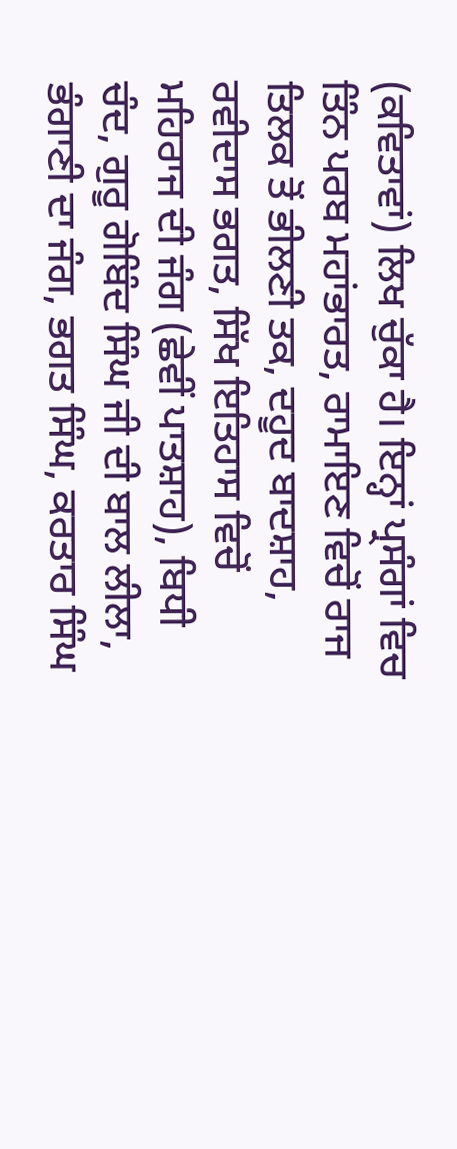(ਕਵਿਤਾਵਾਂ) ਲਿਖ ਚੁੱਕਾ ਹੈ। ਇਨ੍ਹਾਂ ਪ੍ਰਸੰਗਾਂ ਵਿਚ ਤਿੰਨ ਪਰਬ ਮਹਾਂਭਾਰਤ, ਰਾਮਾਇਣ ਵਿਚੋਂ ਰਾਜ ਤਿਲਕ ਤੋਂ ਭੀਲਣੀ ਤਕ, ਦਹੂਦ ਬਾਦਸ਼ਾਹ, ਰਵੀਦਾਸ ਭਗਤ, ਸਿੱਖ ਇਤਿਹਾਸ ਵਿਚੋਂ ਮਹਿਰਾਜ ਦੀ ਜੰਗ (ਛੇਵੀਂ ਪਾਤਸ਼ਾਹ), ਬਿਧੀ ਚੰਦ, ਗੁਰੂ ਗੋਬਿੰਦ ਸਿੰਘ ਜੀ ਦੀ ਬਾਲ ਲੀਲਾ, ਭੰਗਾਣੀ ਦਾ ਜੰਗ, ਭਗਤ ਸਿੰਘ, ਕਰਤਾਰ ਸਿੰਘ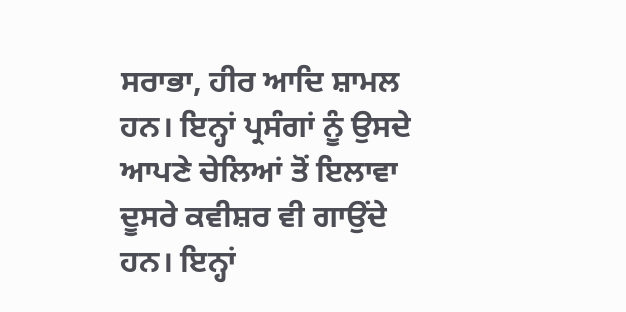ਸਰਾਭਾ, ਹੀਰ ਆਦਿ ਸ਼ਾਮਲ ਹਨ। ਇਨ੍ਹਾਂ ਪ੍ਰਸੰਗਾਂ ਨੂੰ ਉਸਦੇ ਆਪਣੇ ਚੇਲਿਆਂ ਤੋਂ ਇਲਾਵਾ ਦੂਸਰੇ ਕਵੀਸ਼ਰ ਵੀ ਗਾਉਂਦੇ ਹਨ। ਇਨ੍ਹਾਂ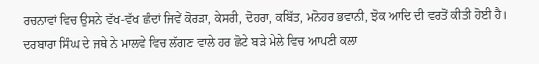ਰਚਨਾਵਾਂ ਵਿਚ ਉਸਨੇ ਵੱਖ-ਵੱਖ ਛੰਦਾਂ ਜਿਵੇਂ ਕੋਰੜਾ, ਕੇਸਰੀ, ਦੋਹਰਾ, ਕਬਿੱਤ, ਮਨੋਹਰ ਭਵਾਨੀ, ਝੋਕ ਆਦਿ ਦੀ ਵਰਤੋਂ ਕੀਤੀ ਹੋਈ ਹੈ।
ਦਰਬਾਰਾ ਸਿੰਘ ਦੇ ਜਥੇ ਨੇ ਮਾਲਵੇ ਵਿਚ ਲੱਗਣ ਵਾਲੇ ਹਰ ਛੋਟੇ ਬੜੇ ਮੇਲੇ ਵਿਚ ਆਪਣੀ ਕਲਾ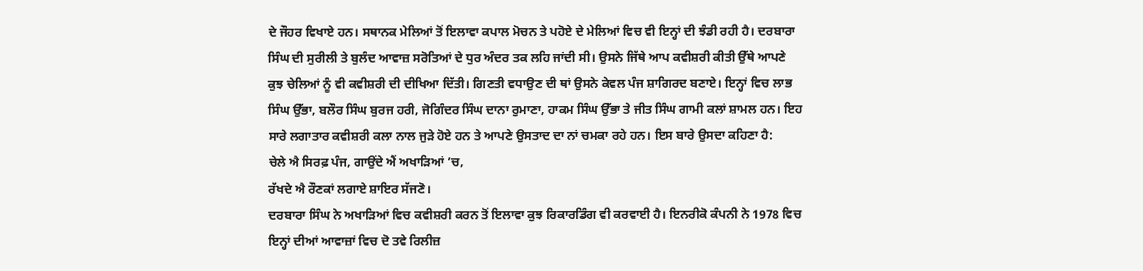ਦੇ ਜੌਹਰ ਵਿਖਾਏ ਹਨ। ਸਥਾਨਕ ਮੇਲਿਆਂ ਤੋਂ ਇਲਾਵਾ ਕਪਾਲ ਮੋਚਨ ਤੇ ਪਹੋਏ ਦੇ ਮੇਲਿਆਂ ਵਿਚ ਵੀ ਇਨ੍ਹਾਂ ਦੀ ਝੰਡੀ ਰਹੀ ਹੈ। ਦਰਬਾਰਾ ਸਿੰਘ ਦੀ ਸੁਰੀਲੀ ਤੇ ਬੁਲੰਦ ਆਵਾਜ਼ ਸਰੋਤਿਆਂ ਦੇ ਧੁਰ ਅੰਦਰ ਤਕ ਲਹਿ ਜਾਂਦੀ ਸੀ। ਉਸਨੇ ਜਿੱਥੇ ਆਪ ਕਵੀਸ਼ਰੀ ਕੀਤੀ ਉੱਥੇ ਆਪਣੇ ਕੁਝ ਚੇਲਿਆਂ ਨੂੰ ਵੀ ਕਵੀਸ਼ਰੀ ਦੀ ਦੀਖਿਆ ਦਿੱਤੀ। ਗਿਣਤੀ ਵਧਾਉਣ ਦੀ ਥਾਂ ਉਸਨੇ ਕੇਵਲ ਪੰਜ ਸ਼ਾਗਿਰਦ ਬਣਾਏ। ਇਨ੍ਹਾਂ ਵਿਚ ਲਾਭ ਸਿੰਘ ਉੱਭਾ, ਬਲੌਰ ਸਿੰਘ ਬੁਰਜ ਹਰੀ, ਜੋਗਿੰਦਰ ਸਿੰਘ ਦਾਨਾ ਰੁਮਾਣਾ, ਹਾਕਮ ਸਿੰਘ ਉੱਭਾ ਤੇ ਜੀਤ ਸਿੰਘ ਗਾਮੀ ਕਲਾਂ ਸ਼ਾਮਲ ਹਨ। ਇਹ ਸਾਰੇ ਲਗਾਤਾਰ ਕਵੀਸ਼ਰੀ ਕਲਾ ਨਾਲ ਜੁੜੇ ਹੋਏ ਹਨ ਤੇ ਆਪਣੇ ਉਸਤਾਦ ਦਾ ਨਾਂ ਚਮਕਾ ਰਹੇ ਹਨ। ਇਸ ਬਾਰੇ ਉਸਦਾ ਕਹਿਣਾ ਹੈ:
ਚੇਲੇ ਐ ਸਿਰਫ਼ ਪੰਜ, ਗਾਉਂਦੇ ਐਂ ਅਖਾੜਿਆਂ ’ਚ,
ਰੱਖਦੇ ਐ ਰੌਣਕਾਂ ਲਗਾਏ ਸ਼ਾਇਰ ਸੱਜਣੋ।
ਦਰਬਾਰਾ ਸਿੰਘ ਨੇ ਅਖਾੜਿਆਂ ਵਿਚ ਕਵੀਸ਼ਰੀ ਕਰਨ ਤੋਂ ਇਲਾਵਾ ਕੁਝ ਰਿਕਾਰਡਿੰਗ ਵੀ ਕਰਵਾਈ ਹੈ। ਇਨਰੀਕੋ ਕੰਪਨੀ ਨੇ 1978 ਵਿਚ ਇਨ੍ਹਾਂ ਦੀਆਂ ਆਵਾਜ਼ਾਂ ਵਿਚ ਦੋ ਤਵੇ ਰਿਲੀਜ਼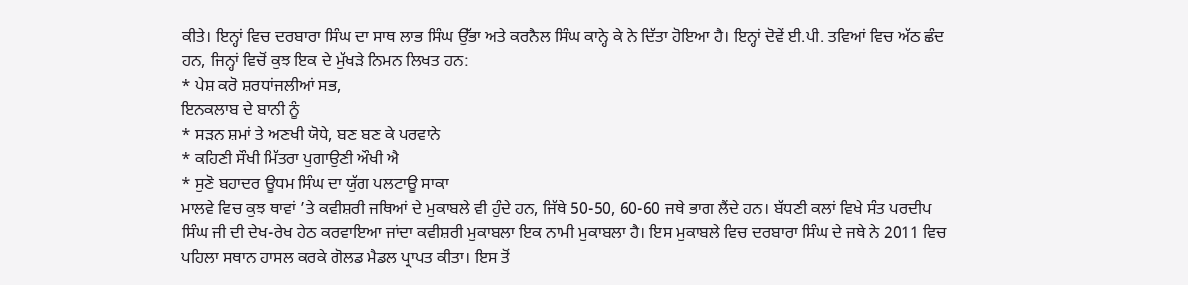ਕੀਤੇ। ਇਨ੍ਹਾਂ ਵਿਚ ਦਰਬਾਰਾ ਸਿੰਘ ਦਾ ਸਾਥ ਲਾਭ ਸਿੰਘ ਉੱਭਾ ਅਤੇ ਕਰਨੈਲ ਸਿੰਘ ਕਾਨ੍ਹੇ ਕੇ ਨੇ ਦਿੱਤਾ ਹੋਇਆ ਹੈ। ਇਨ੍ਹਾਂ ਦੋਵੇਂ ਈ.ਪੀ. ਤਵਿਆਂ ਵਿਚ ਅੱਠ ਛੰਦ ਹਨ, ਜਿਨ੍ਹਾਂ ਵਿਚੋਂ ਕੁਝ ਇਕ ਦੇ ਮੁੱਖੜੇ ਨਿਮਨ ਲਿਖਤ ਹਨ:
* ਪੇਸ਼ ਕਰੋ ਸ਼ਰਧਾਂਜਲੀਆਂ ਸਭ,
ਇਨਕਲਾਬ ਦੇ ਬਾਨੀ ਨੂੰ
* ਸੜਨ ਸ਼ਮਾਂ ਤੇ ਅਣਖੀ ਯੋਧੇ, ਬਣ ਬਣ ਕੇ ਪਰਵਾਨੇ
* ਕਹਿਣੀ ਸੌਖੀ ਮਿੱਤਰਾ ਪੁਗਾਉਣੀ ਔਖੀ ਐ
* ਸੁਣੋ ਬਹਾਦਰ ਊਧਮ ਸਿੰਘ ਦਾ ਯੁੱਗ ਪਲਟਾਊ ਸਾਕਾ
ਮਾਲਵੇ ਵਿਚ ਕੁਝ ਥਾਵਾਂ ’ਤੇ ਕਵੀਸ਼ਰੀ ਜਥਿਆਂ ਦੇ ਮੁਕਾਬਲੇ ਵੀ ਹੁੰਦੇ ਹਨ, ਜਿੱਥੇ 50-50, 60-60 ਜਥੇ ਭਾਗ ਲੈਂਦੇ ਹਨ। ਬੱਧਣੀ ਕਲਾਂ ਵਿਖੇ ਸੰਤ ਪਰਦੀਪ ਸਿੰਘ ਜੀ ਦੀ ਦੇਖ-ਰੇਖ ਹੇਠ ਕਰਵਾਇਆ ਜਾਂਦਾ ਕਵੀਸ਼ਰੀ ਮੁਕਾਬਲਾ ਇਕ ਨਾਮੀ ਮੁਕਾਬਲਾ ਹੈ। ਇਸ ਮੁਕਾਬਲੇ ਵਿਚ ਦਰਬਾਰਾ ਸਿੰਘ ਦੇ ਜਥੇ ਨੇ 2011 ਵਿਚ ਪਹਿਲਾ ਸਥਾਨ ਹਾਸਲ ਕਰਕੇ ਗੋਲਡ ਮੈਡਲ ਪ੍ਰਾਪਤ ਕੀਤਾ। ਇਸ ਤੋਂ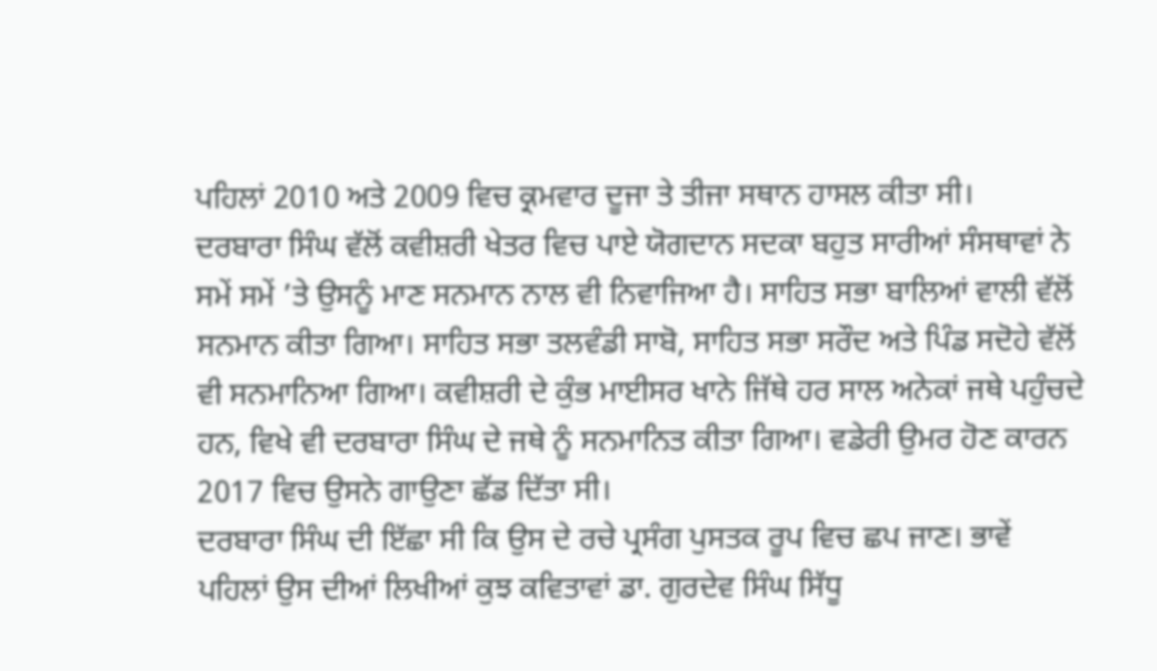ਪਹਿਲਾਂ 2010 ਅਤੇ 2009 ਵਿਚ ਕ੍ਰਮਵਾਰ ਦੂਜਾ ਤੇ ਤੀਜਾ ਸਥਾਨ ਹਾਸਲ ਕੀਤਾ ਸੀ।
ਦਰਬਾਰਾ ਸਿੰਘ ਵੱਲੋਂ ਕਵੀਸ਼ਰੀ ਖੇਤਰ ਵਿਚ ਪਾਏ ਯੋਗਦਾਨ ਸਦਕਾ ਬਹੁਤ ਸਾਰੀਆਂ ਸੰਸਥਾਵਾਂ ਨੇ ਸਮੇਂ ਸਮੇਂ ’ਤੇ ਉਸਨੂੰ ਮਾਣ ਸਨਮਾਨ ਨਾਲ ਵੀ ਨਿਵਾਜਿਆ ਹੈ। ਸਾਹਿਤ ਸਭਾ ਬਾਲਿਆਂ ਵਾਲੀ ਵੱਲੋਂ ਸਨਮਾਨ ਕੀਤਾ ਗਿਆ। ਸਾਹਿਤ ਸਭਾ ਤਲਵੰਡੀ ਸਾਬੋ, ਸਾਹਿਤ ਸਭਾ ਸਰੌਦ ਅਤੇ ਪਿੰਡ ਸਦੋਹੇ ਵੱਲੋਂ ਵੀ ਸਨਮਾਨਿਆ ਗਿਆ। ਕਵੀਸ਼ਰੀ ਦੇ ਕੁੰਭ ਮਾਈਸਰ ਖਾਨੇ ਜਿੱਥੇ ਹਰ ਸਾਲ ਅਨੇਕਾਂ ਜਥੇ ਪਹੁੰਚਦੇ ਹਨ, ਵਿਖੇ ਵੀ ਦਰਬਾਰਾ ਸਿੰਘ ਦੇ ਜਥੇ ਨੂੰ ਸਨਮਾਨਿਤ ਕੀਤਾ ਗਿਆ। ਵਡੇਰੀ ਉਮਰ ਹੋਣ ਕਾਰਨ 2017 ਵਿਚ ਉਸਨੇ ਗਾਉਣਾ ਛੱਡ ਦਿੱਤਾ ਸੀ।
ਦਰਬਾਰਾ ਸਿੰਘ ਦੀ ਇੱਛਾ ਸੀ ਕਿ ਉਸ ਦੇ ਰਚੇ ਪ੍ਰਸੰਗ ਪੁਸਤਕ ਰੂਪ ਵਿਚ ਛਪ ਜਾਣ। ਭਾਵੇਂ ਪਹਿਲਾਂ ਉਸ ਦੀਆਂ ਲਿਖੀਆਂ ਕੁਝ ਕਵਿਤਾਵਾਂ ਡਾ. ਗੁਰਦੇਵ ਸਿੰਘ ਸਿੱਧੂ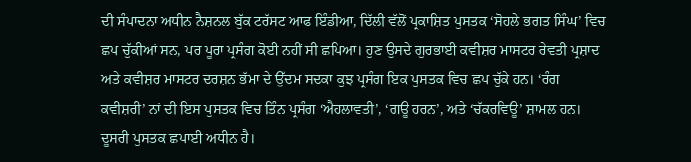ਦੀ ਸੰਪਾਦਨਾ ਅਧੀਨ ਨੈਸ਼ਨਲ ਬੁੱਕ ਟਰੱਸਟ ਆਫ ਇੰਡੀਆ, ਦਿੱਲੀ ਵੱਲੋਂ ਪ੍ਰਕਾਸ਼ਿਤ ਪੁਸਤਕ ‘ਸੋਹਲੇ ਭਗਤ ਸਿੰਘ’ ਵਿਚ ਛਪ ਚੁੱਕੀਆਂ ਸਨ, ਪਰ ਪੂਰਾ ਪ੍ਰਸੰਗ ਕੋਈ ਨਹੀਂ ਸੀ ਛਪਿਆ। ਹੁਣ ਉਸਦੇ ਗੁਰਭਾਈ ਕਵੀਸ਼ਰ ਮਾਸਟਰ ਰੇਵਤੀ ਪ੍ਰਸ਼ਾਦ ਅਤੇ ਕਵੀਸ਼ਰ ਮਾਸਟਰ ਦਰਸ਼ਨ ਭੱਮਾ ਦੇ ਉੱਦਮ ਸਦਕਾ ਕੁਝ ਪ੍ਰਸੰਗ ਇਕ ਪੁਸਤਕ ਵਿਚ ਛਪ ਚੁੱਕੇ ਹਨ। ‘ਰੰਗ ਕਵੀਸ਼ਰੀ’ ਨਾਂ ਦੀ ਇਸ ਪੁਸਤਕ ਵਿਚ ਤਿੰਨ ਪ੍ਰਸੰਗ ‘ਐਹਲਾਵਤੀ’, ‘ਗਊ ਹਰਨ’, ਅਤੇ ‘ਚੱਕਰਵਿਊ’ ਸ਼ਾਮਲ ਹਨ। ਦੂਸਰੀ ਪੁਸਤਕ ਛਪਾਈ ਅਧੀਨ ਹੈ।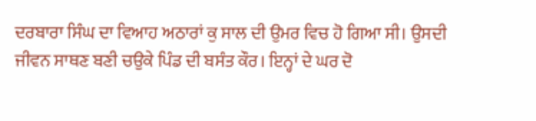ਦਰਬਾਰਾ ਸਿੰਘ ਦਾ ਵਿਆਹ ਅਠਾਰਾਂ ਕੁ ਸਾਲ ਦੀ ਉਮਰ ਵਿਚ ਹੋ ਗਿਆ ਸੀ। ਉਸਦੀ ਜੀਵਨ ਸਾਥਣ ਬਣੀ ਚਉਕੇ ਪਿੰਡ ਦੀ ਬਸੰਤ ਕੌਰ। ਇਨ੍ਹਾਂ ਦੇ ਘਰ ਦੋ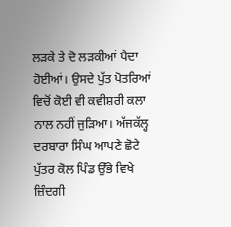ਲੜਕੇ ਤੇ ਦੋ ਲੜਕੀਆਂ ਪੈਦਾ ਹੋਈਆਂ। ਉਸਦੇ ਪੁੱਤ ਪੋਤਰਿਆਂ ਵਿਚੋਂ ਕੋਈ ਵੀ ਕਵੀਸ਼ਰੀ ਕਲਾ ਨਾਲ ਨਹੀਂ ਜੁੜਿਆ। ਅੱਜਕੱਲ੍ਹ ਦਰਬਾਰਾ ਸਿੰਘ ਆਪਣੇ ਛੋਟੇ ਪੁੱਤਰ ਕੋਲ ਪਿੰਡ ਉੱਭੇ ਵਿਖੇ ਜ਼ਿੰਦਗੀ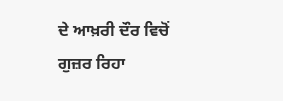ਦੇ ਆਖ਼ਰੀ ਦੌਰ ਵਿਚੋਂ ਗੁਜ਼ਰ ਰਿਹਾ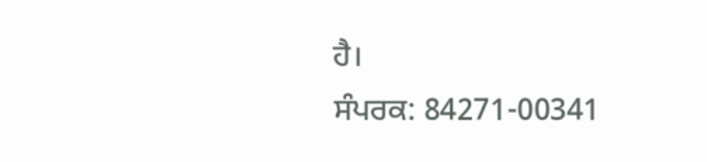ਹੈ।
ਸੰਪਰਕ: 84271-00341